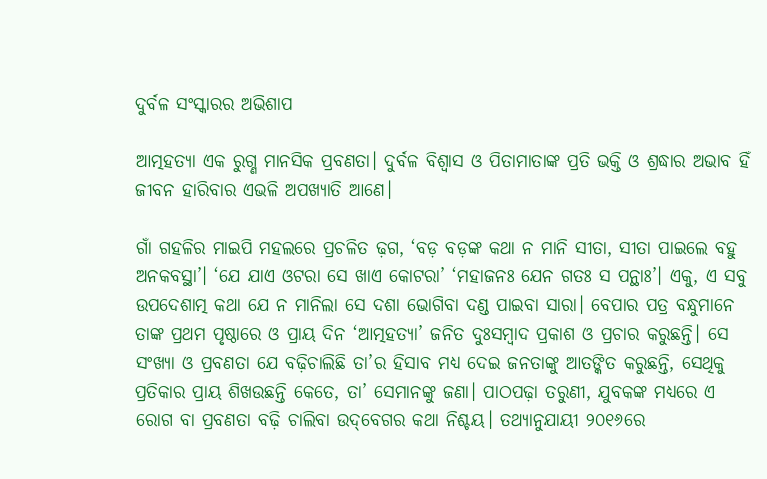ଦୁର୍ବଳ ସଂସ୍କାରର ଅଭିଶାପ

ଆତ୍ମହତ୍ୟା ଏକ ରୁଗ୍ଣ ମାନସିକ ପ୍ରବଣତା। ଦୁର୍ବଳ ବିଶ୍ବାସ ଓ ପିତାମାତାଙ୍କ ପ୍ରତି ଭକ୍ତି ଓ ଶ୍ରଦ୍ଧାର ଅଭାବ ହିଁ ଜୀବନ ହାରିବାର ଏଭଳି ଅପଖ୍ୟାତି ଆଣେ।

ଗାଁ ଗହଳିର ମାଇପି ମହଲରେ ପ୍ରଚଳିତ ଢ଼ଗ, ‘ବଡ଼ ବଡ଼ଙ୍କ କଥା ନ ମାନି ସୀତା, ସୀତା ପାଇଲେ ବହୁ ଅନକବସ୍ଥା’। ‘ଯେ ଯାଏ ଓଟରା ସେ ଖାଏ କୋଟରା’ ‘ମହାଜନଃ ଯେନ ଗତଃ ସ ପନ୍ଥାଃ’। ଏକୁ, ଏ ସବୁ ଉପଦେଶାତ୍ମ କଥା ଯେ ନ ମାନିଲା ସେ ଦଶା ଭୋଗିବା ଦଣ୍ଡ ପାଇବା ସାରା। ବେପାର ପତ୍ର ବନ୍ଧୁମାନେ ତାଙ୍କ ପ୍ରଥମ ପୃଷ୍ଠାରେ ଓ ପ୍ରାୟ ଦିନ ‘ଆତ୍ମହତ୍ୟା’ ଜନିତ ଦୁଃସମ୍ବାଦ ପ୍ରକାଶ ଓ ପ୍ରଚାର କରୁଛନ୍ତି। ସେ ସଂଖ୍ୟା ଓ ପ୍ରବଣତା ଯେ ବଢ଼ିଚାଲିଛି ତା’ର ହିସାବ ମଧ୍ୟ ଦେଇ ଜନତାଙ୍କୁ ଆତଙ୍କିତ କରୁଛନ୍ତି, ସେଥିକୁ ପ୍ରତିକାର ପ୍ରାୟ ଶିଖଉଛନ୍ତି କେତେ, ତା’ ସେମାନଙ୍କୁ ଜଣା। ପାଠପଢ଼ା ତରୁଣୀ, ଯୁବକଙ୍କ ମଧ୍ୟରେ ଏ ରୋଗ ବା ପ୍ରବଣତା ବଢ଼ି ଚାଲିବା ଉଦ୍‌ବେଗର କଥା ନିଶ୍ଚୟ। ତଥ୍ୟାନୁଯାୟୀ ୨୦୧୬ରେ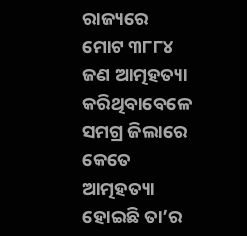ରାଜ୍ୟରେ ମୋଟ ୩୮୮୪ ଜଣ ଆତ୍ମହତ୍ୟା କରିଥିବାବେଳେ ସମଗ୍ର ଜିଲାରେ କେତେ ଆତ୍ମହତ୍ୟା ହୋଇଛି ତା’ର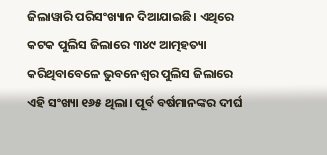ଜିଲାୱାରି ପରିସଂଖ୍ୟାନ ଦିଆଯାଇଛି। ଏଥିରେ କଟକ ପୁଲିସ ଜିଲାରେ ୩୪୯ ଆତ୍ମହତ୍ୟା କରିଥିବାବେଳେ ଭୁବନେଶ୍ବର ପୁଲିସ ଜିଲାରେ ଏହି ସଂଖ୍ୟା ୧୬୫ ଥିଲା। ପୂର୍ବ ବର୍ଷମାନଙ୍କର ଦୀର୍ଘ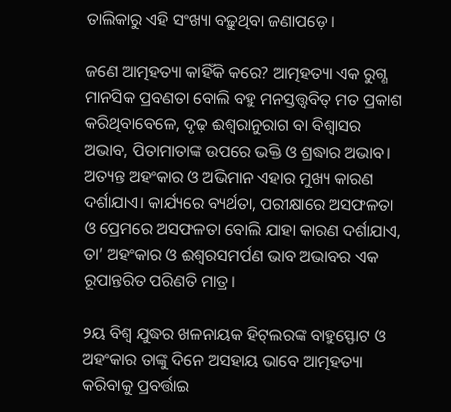ତାଲିକାରୁ ଏହି ସଂଖ୍ୟା ବଢ଼ୁଥିବା ଜଣାପଡ଼େ।

ଜଣେ ଆତ୍ମହତ୍ୟା କାହିଁକି କରେ? ଆତ୍ମହତ୍ୟା ଏକ ରୁଗ୍ଣ ମାନସିକ ପ୍ରବଣତା ବୋଲି ବହୁ ମନସ୍ତତ୍ତ୍ବବିତ୍‌ ମତ ପ୍ରକାଶ କରିଥିବାବେଳେ, ଦୃଢ଼ ଈଶ୍ବରାନୁରାଗ ବା ବିଶ୍ବାସର ଅଭାବ, ପିତାମାତାଙ୍କ ଉପରେ ଭକ୍ତି ଓ ଶ୍ରଦ୍ଧାର ଅଭାବ। ଅତ୍ୟନ୍ତ ଅହଂକାର ଓ ଅଭିମାନ ଏହାର ମୁଖ୍ୟ କାରଣ ଦର୍ଶାଯାଏ। କାର୍ଯ୍ୟରେ ବ୍ୟର୍ଥତା, ପରୀକ୍ଷାରେ ଅସଫଳତା ଓ ପ୍ରେମରେ ଅସଫଳତା ବୋଲି ଯାହା କାରଣ ଦର୍ଶାଯାଏ, ତା’ ଅହଂକାର ଓ ଈଶ୍ବରସମର୍ପଣ ଭାବ ଅଭାବର ଏକ ରୂପାନ୍ତରିତ ପରିଣତି ମାତ୍ର।

୨ୟ ବିଶ୍ବ ଯୁଦ୍ଧର ଖଳନାୟକ ହିଟ୍‌ଲରଙ୍କ ବାହୁସ୍ଫୋଟ ଓ ଅହଂକାର ତାଙ୍କୁ ଦିନେ ଅସହାୟ ଭାବେ ଆତ୍ମହତ୍ୟା କରିବାକୁ ପ୍ରବର୍ତ୍ତାଇ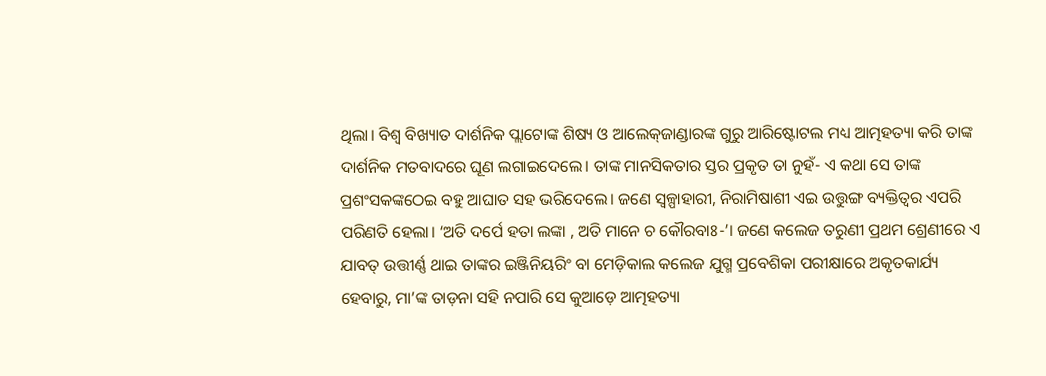ଥିଲା। ବିଶ୍ବ ବିଖ୍ୟାତ ଦାର୍ଶନିକ ପ୍ଲାଟୋଙ୍କ ଶିଷ୍ୟ ଓ ଆଲେକ୍‌ଜାଣ୍ଡାରଙ୍କ ଗୁରୁ ଆରିଷ୍ଟୋଟଲ ମଧ୍ୟ ଆତ୍ମହତ୍ୟା କରି ତାଙ୍କ ଦାର୍ଶନିକ ମତବାଦରେ ଘୂଣ ଲଗାଇଦେଲେ। ତାଙ୍କ ମାନସିକତାର ସ୍ତର ପ୍ରକୃତ ତା ନୁହଁ- ଏ କଥା ସେ ତାଙ୍କ ପ୍ରଶଂସକଙ୍କଠେଇ ବହୁ ଆଘାତ ସହ ଭରିଦେଲେ। ଜଣେ ସ୍ବଳ୍ପାହାରୀ, ନିରାମିଷାଶୀ ଏଇ ଉତ୍ତୁଙ୍ଗ ବ୍ୟକ୍ତିତ୍ବର ଏପରି ପରିଣତି ହେଲା। ‘ଅତି ଦର୍ପେ ହତା ଲଙ୍କା , ଅତି ମାନେ ଚ କୌରବାଃ-’। ଜଣେ କଲେଜ ତରୁଣୀ ପ୍ରଥମ ଶ୍ରେଣୀରେ ଏ ଯାବତ୍‌ ଉତ୍ତୀର୍ଣ୍ଣ ଥାଇ ତାଙ୍କର ଇଞ୍ଜିନିୟରିଂ ବା ମେଡ଼ିକାଲ କଲେଜ ଯୁଗ୍ମ ପ୍ରବେଶିକା ପରୀକ୍ଷାରେ ଅକୃତକାର୍ଯ୍ୟ ହେବାରୁ, ମା’ଙ୍କ ତାଡ଼ନା ସହି ନପାରି ସେ କୁଆଡ଼େ ଆତ୍ମହତ୍ୟା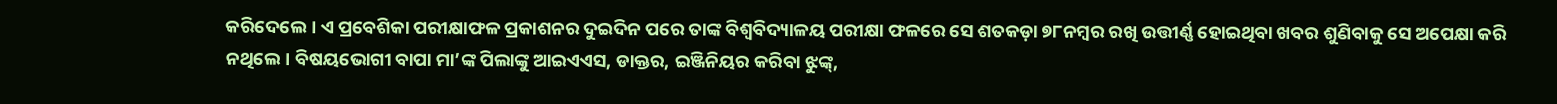କରିଦେଲେ। ଏ ପ୍ରବେଶିକା ପରୀକ୍ଷାଫଳ ପ୍ରକାଶନର ଦୁଇଦିନ ପରେ ତାଙ୍କ ବିଶ୍ବବିଦ୍ୟାଳୟ ପରୀକ୍ଷା ଫଳରେ ସେ ଶତକଡ଼ା ୭୮ନମ୍ବର ରଖି ଉତ୍ତୀର୍ଣ୍ଣ ହୋଇଥିବା ଖବର ଶୁଣିବାକୁ ସେ ଅପେକ୍ଷା କରି ନଥିଲେ। ବିଷୟଭୋଗୀ ବାପା ମା’ଙ୍କ ପିଲାଙ୍କୁ ଆଇଏଏସ, ଡାକ୍ତର, ଇଞ୍ଜିନିୟର କରିବା ଝୁଙ୍କ୍‌,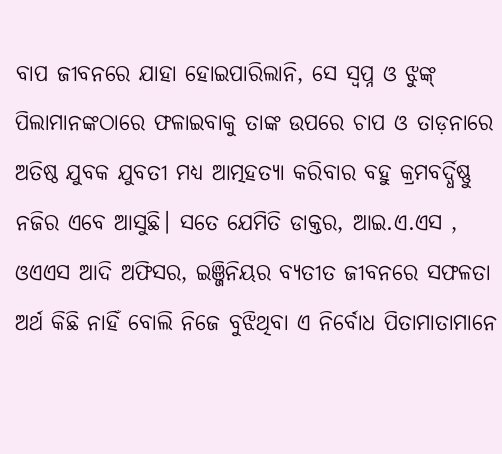ବାପ ଜୀବନରେ ଯାହା ହୋଇପାରିଲାନି, ସେ ସ୍ବପ୍ନ ଓ ଝୁଙ୍କ୍‌ ପିଲାମାନଙ୍କଠାରେ ଫଳାଇବାକୁ ତାଙ୍କ ଉପରେ ଚାପ ଓ ତାଡ଼ନାରେ ଅତିଷ୍ଠ ଯୁବକ ଯୁବତୀ ମଧ୍ୟ ଆତ୍ମହତ୍ୟା କରିବାର ବହୁ କ୍ରମବର୍ଦ୍ଧିଷ୍ଣୁ ନଜିର ଏବେ ଆସୁଛି। ସତେ ଯେମିତି ଡାକ୍ତର, ଆଇ.ଏ.ଏସ , ଓଏଏସ ଆଦି ଅଫିସର, ଇଞ୍ଜିନିୟର ବ୍ୟତୀତ ଜୀବନରେ ସଫଳତା ଅର୍ଥ କିଛି ନାହିଁ ବୋଲି ନିଜେ ବୁଝିଥିବା ଏ ନିର୍ବୋଧ ପିତାମାତାମାନେ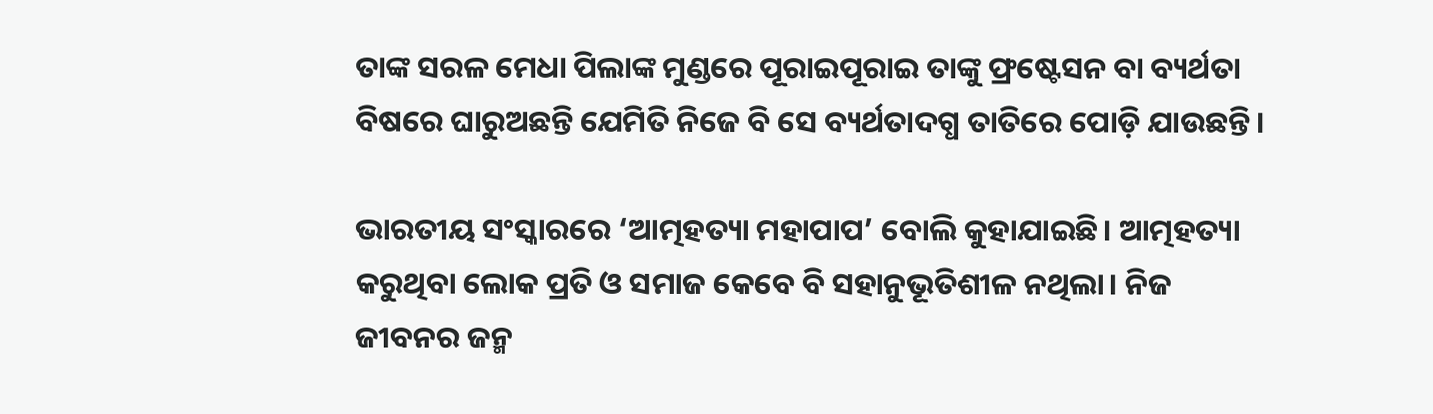ତାଙ୍କ ସରଳ ମେଧା ପିଲାଙ୍କ ମୁଣ୍ଡରେ ପୂରାଇପୂରାଇ ତାଙ୍କୁ ଫ୍ରଷ୍ଟେସନ ବା ବ୍ୟର୍ଥତା ବିଷରେ ଘାରୁଅଛନ୍ତି ଯେମିତି ନିଜେ ବି ସେ ବ୍ୟର୍ଥତାଦଗ୍ଧ ତାତିରେ ପୋଡ଼ି ଯାଉଛନ୍ତି।

ଭାରତୀୟ ସଂସ୍କାରରେ ‘ଆତ୍ମହତ୍ୟା ମହାପାପ’ ବୋଲି କୁହାଯାଇଛି। ଆତ୍ମହତ୍ୟା କରୁଥିବା ଲୋକ ପ୍ରତି ଓ ସମାଜ କେବେ ବି ସହାନୁଭୂତିଶୀଳ ନଥିଲା। ନିଜ ଜୀବନର ଜନ୍ମ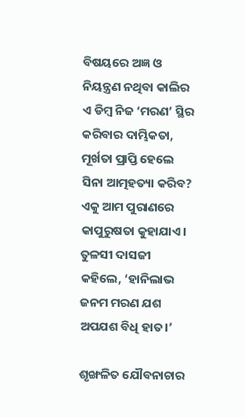ବିଷୟରେ ଅଜ୍ଞ ଓ ନିୟନ୍ତ୍ରଣ ନଥିବା କାଲିର ଏ ଡିମ୍ବ ନିଜ ‘ମରଣ’ ସ୍ଥିର କରିବାର ଦାମ୍ଭିକତା, ମୂର୍ଖତା ପ୍ରାପ୍ତି ହେଲେ ସିନା ଆତ୍ମହତ୍ୟା କରିବ? ଏକୁ ଆମ ପୁରାଣରେ କାପୁରୁଷତା କୁହାଯାଏ। ତୁଳସୀ ଦାସଜୀ କହିଲେ, ‘ହାନିଲାଭ ଜନମ ମରଣ ଯଶ ଅପଯଶ ବିଧି ହାତ।’

ଶୃଙ୍ଖଳିତ ଯୌବନାଚାର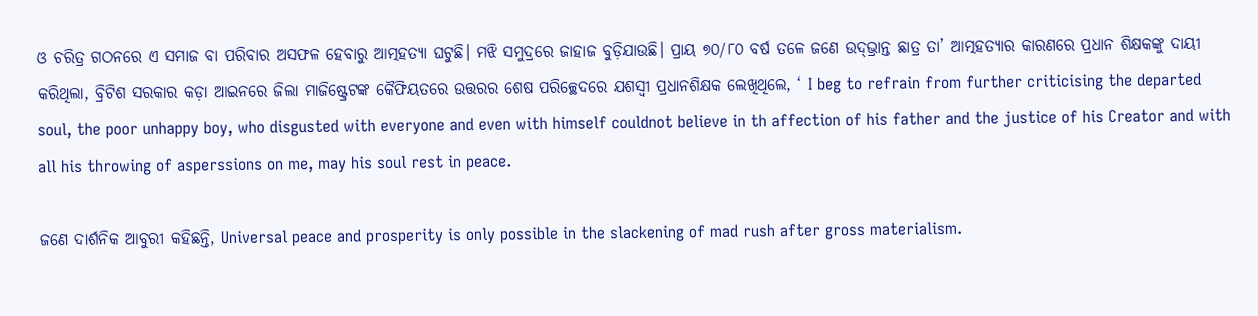ଓ ଚରିତ୍ର ଗଠନରେ ଏ ସମାଜ ବା ପରିବାର ଅସଫଳ ହେବାରୁ ଆତ୍ମହତ୍ୟା ଘଟୁଛି। ମଝି ସମୁଦ୍ରରେ ଜାହାଜ ବୁଡ଼ିଯାଉଛି। ପ୍ରାୟ ୭୦/୮୦ ବର୍ଷ ତଳେ ଜଣେ ଉଦ୍‌ଭ୍ରାନ୍ତ ଛାତ୍ର ତା’ ଆତ୍ମହତ୍ୟାର କାରଣରେ ପ୍ରଧାନ ଶିକ୍ଷକଙ୍କୁ ଦାୟୀ କରିଥିଲା, ବ୍ରିଟିଶ ସରକାର କଡ଼ା ଆଇନରେ ଜିଲା ମାଜିଷ୍ଟ୍ରେଟଙ୍କ କୈଫିୟତରେ ଉତ୍ତରର ଶେଷ ପରିଚ୍ଛେଦରେ ଯଶସ୍ବୀ ପ୍ରଧାନଶିକ୍ଷକ ଲେଖିଥିଲେ, ‘ I beg to refrain from further criticising the departed soul, the poor unhappy boy, who disgusted with everyone and even with himself couldnot believe in th affection of his father and the justice of his Creator and with all his throwing of asperssions on me, may his soul rest in peace.

ଜଣେ ଦାର୍ଶନିକ ଆବୁରୀ କହିଛନ୍ତି, Universal peace and prosperity is only possible in the slackening of mad rush after gross materialism.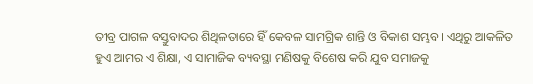ତୀବ୍ର ପାଗଳ ବସ୍ତୁବାଦର ଶିଥିଳତାରେ ହିଁ କେବଳ ସାମଗ୍ରିକ ଶାନ୍ତି ଓ ବିକାଶ ସମ୍ଭବ। ଏଥିରୁ ଆକଳିତ ହୁଏ ଆମର ଏ ଶିକ୍ଷା, ଏ ସାମାଜିକ ବ୍ୟବସ୍ଥା ମଣିଷକୁ ବିଶେଷ କରି ଯୁବ ସମାଜକୁ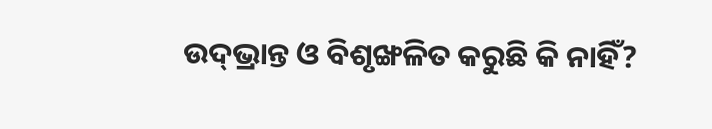ଉଦ୍‌ଭ୍ରାନ୍ତ ଓ ବିଶୃଙ୍ଖଳିତ କରୁଛି କି ନାହିଁ?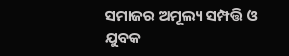ସମାଜର ଅମୂଲ୍ୟ ସମ୍ପତ୍ତି ଓ ଯୁବକ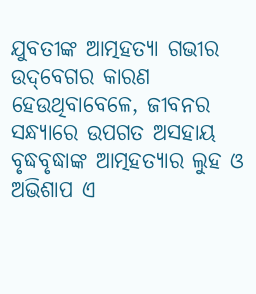ଯୁବତୀଙ୍କ ଆତ୍ମହତ୍ୟା ଗଭୀର ଉଦ୍‌ବେଗର କାରଣ ହେଉଥିବାବେଳେ, ଜୀବନର ସନ୍ଧ୍ୟାରେ ଉପଗତ ଅସହାୟ ବୃଦ୍ଧବୃଦ୍ଧାଙ୍କ ଆତ୍ମହତ୍ୟାର ଲୁହ ଓ ଅଭିଶାପ ଏ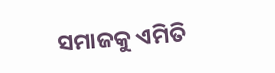ସମାଜକୁ ଏମିତି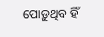ପୋଡ଼ୁଥିବ ହିଁ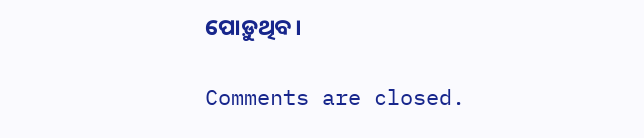ପୋଡ଼ୁଥିବ।

Comments are closed.